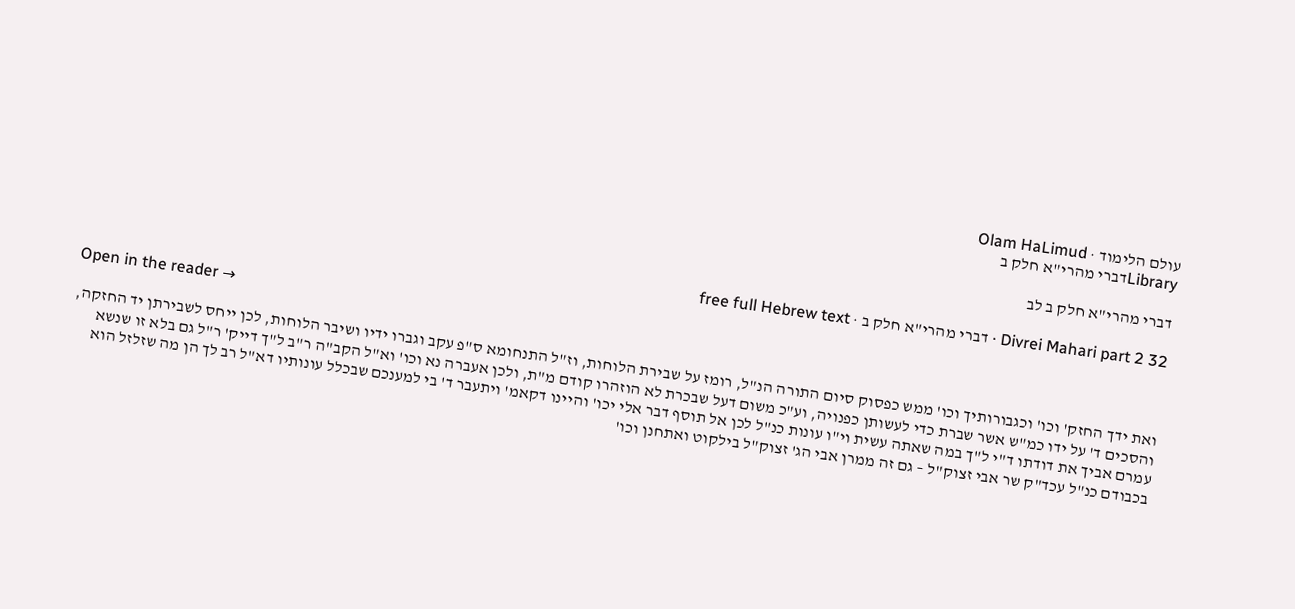עולם הלימוד · Olam HaLimud
Libraryדברי מהרי"א חלק ב

דברי מהרי"א חלק ב לב

Divrei Mahari part 2 32 · דברי מהרי"א חלק ב · free full Hebrew text

Open in the reader →

ואת ידך החזק' וכו' וכגבורותיך וכו' ממש כפסוק סיום התורה הנ"ל, רומז על שבירת הלוחות, וז"ל התנחומא ס"פ עקב וגברו ידיו ושיבר הלוחות, לכן ייחס לשבירתן יד החזקה, והסכים ד' על ידו כמ"ש אשר שברת כדי לעשותן כפנויה, וע"כ משום דעל שבכרת לא הוזהרו קודם מ"ת, ולכן אעברה נא וכו' וא"ל הקב"ה ר"ב ל"ך דייק' ר"ל גם בלא זו שנשא עמרם אביך את דודתו ד"י ל"ך במה שאתה עשית וי"ו עונות כנ"ל לכן אל תוסף דבר אלי יכו' והיינו דקאמ' ויתעבר ד' בי למענכם שבכלל עונותיו דא"ל רב לך הן מה שזלזל הוא בכבודם כנ"ל עכד"ק שר אבי זצוק"ל – גם זה ממרן אבי הג' זצוק"ל בילקוט ואתחנן וכו'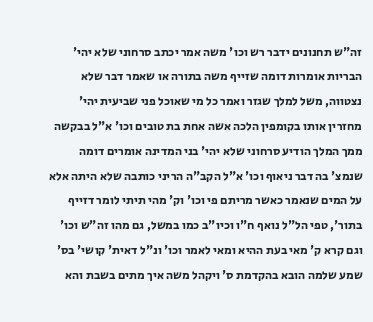זה"ש תחנונים ידבר רש וכו' משה אמר יכתב סרחוני שלא יהי' הבריות אומרות דומה שזייף משה בתורה או שאמר דבר שלא נצטווה, משל למלך שגזר ואמר כל מי שאוכל פני שביעית יהי' מחזרין אותו בקומפין הלכה אשה אחת בת טובים וכו' א"ל בבקשה ממך המלך הודיע סרחוני שלא יהי' בני המדינה אומרים דומה שנמצ' בה דבר ניאוף וכו' א"ל הקב"ה הריני כותבה שלא היתה אלא על המים שנאמר כאשר מריתם פי וכו' וק' מהי תיתי לומר דזייף בתור', טפי הל"ל נואף ח"ו וכיו"ב כמו במשל, גם מהו זה"ש וכו' וגם קרא ק' מאי בעת ההיא ומאי לאמר וכו' ונ"ל דאית' קושי' בס' שמע שלמה הובא בהקדמת ס' ויקהל משה איך מתים בשבת והא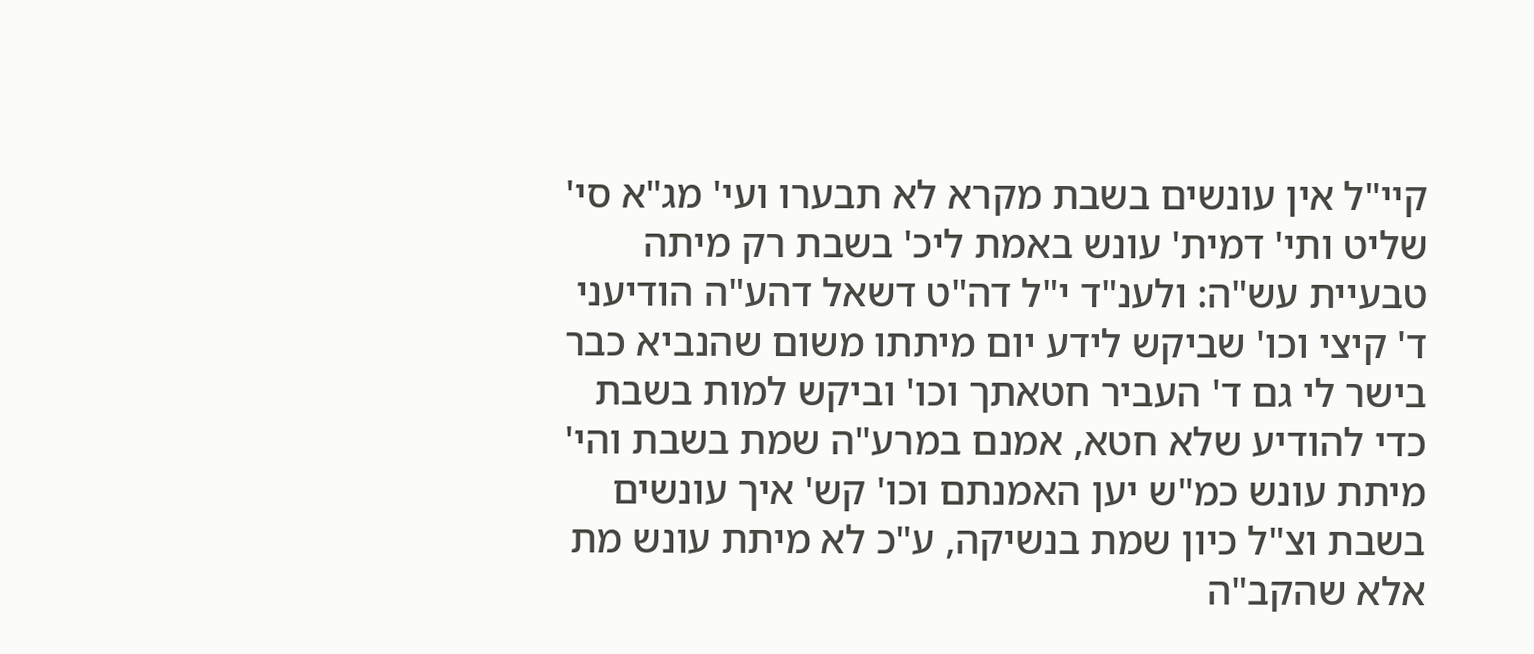קיי"ל אין עונשים בשבת מקרא לא תבערו ועי' מג"א סי' שליט ותי' דמית' עונש באמת ליכ' בשבת רק מיתה טבעיית עש"ה: ולענ"ד י"ל דה"ט דשאל דהע"ה הודיעני ד' קיצי וכו' שביקש לידע יום מיתתו משום שהנביא כבר בישר לי גם ד' העביר חטאתך וכו' וביקש למות בשבת כדי להודיע שלא חטא, אמנם במרע"ה שמת בשבת והי' מיתת עונש כמ"ש יען האמנתם וכו' קש' איך עונשים בשבת וצ"ל כיון שמת בנשיקה, ע"כ לא מיתת עונש מת אלא שהקב"ה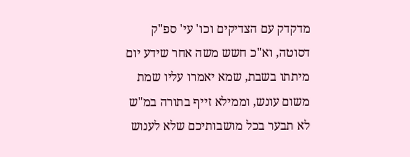מדקדק עם הצדיקים וכו' עי' ספ"ק דסוטה, וא"כ חשש משה אחר שידע יום מיתתו בשבת, שמא יאמרו עליו שמת משום עונש, וממילא זייף בתורה במ"ש לא תבער בכל מושבותיכם שלא לענוש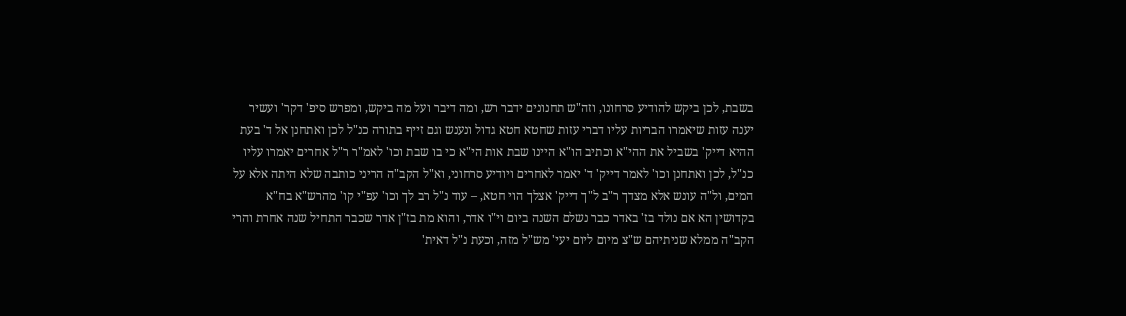בשבת, לכן ביקש להודיע סרחונו, וזה"ש תחנונים ידבר רש, ומה דיבר ועל מה ביקש, ומפרש סיפ' דקר' ועשיר יענה עזות שיאמרו הבריות עליו דברי עזות שחטא חטא גדול ונענש וגם זייף בתורה כנ"ל לכן ואתחנן אל ד' בעת ההיא דייק' בשביל את ההי"א וכתיב הו"א היינו שבת אות הי"א כי בו שבת וכו' לאמ"ר ר"ל אחרים יאמרו עליו כנ"ל, לכן ואתחנן וכו' לאמר דייק' ד' יאמר לאחרים ויודיע סרחוני, וא"ל הקב"ה הריני כותבה שלא היתה אלא על המים, ול"ה עונש אלא מצדך ר"ב ל"ך דייק' אצלך הוי חטא, – עוד נ"ל רב לך וכו' עפ"י קו' מהרש"א בח"א בקדושין הא אם נולד בז' באדר כבר נשלם השנה ביום וי"ו אדר, והוא מת בז"ן אדר שכבר התחיל שנה אחרת והרי הקב"ה ממלא שניתיהם ש"צ מיום ליום יעי' מש"ל מזה, וכעת נ"ל דאית'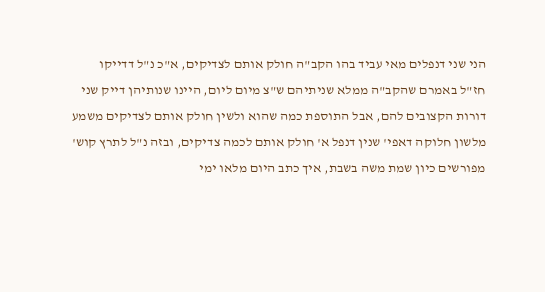הני שני דנפלים מאי עביד בהו הקב"ה חולק אותם לצדיקים, א"כ נ"ל דדייקו חז"ל באמרם שהקב"ה ממלא שניתיהם ש"צ מיום ליום, היינו שנותיהן דייק שני דורות הקצובים להם, אבל התוספת כמה שהוא ולשין חולק אותם לצדיקים משמע מלשון חלוקה דאפי' שנין דנפל א' חולק אותם לכמה צדיקים, ובזה נ"ל לתרץ קוש' מפורשים כיון שמת משה בשבת, איך כתב היום מלאו ימי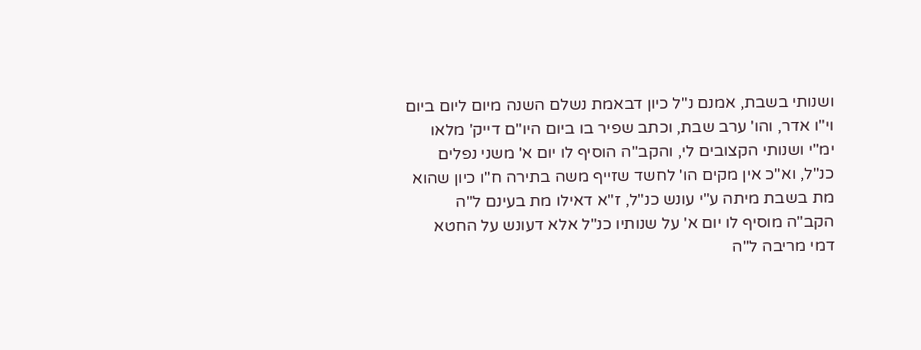ושנותי בשבת, אמנם נ"ל כיון דבאמת נשלם השנה מיום ליום ביום וי"ו אדר, והו' ערב שבת, וכתב שפיר בו ביום היו"ם דייק' מלאו ימ"י ושנותי הקצובים לי, והקב"ה הוסיף לו יום א' משני נפלים כנ"ל, וא"כ אין מקים הו' לחשד שזייף משה בתירה ח"ו כיון שהוא מת בשבת מיתה ע"י עונש כנ"ל, ז"א דאילו מת בעינם ל"ה הקב"ה מוסיף לו יום א' על שנותיו כנ"ל אלא דעונש על החטא דמי מריבה ל"ה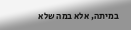במיתה, אלא במה שלא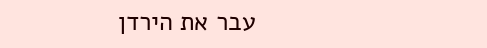עבר את הירדן